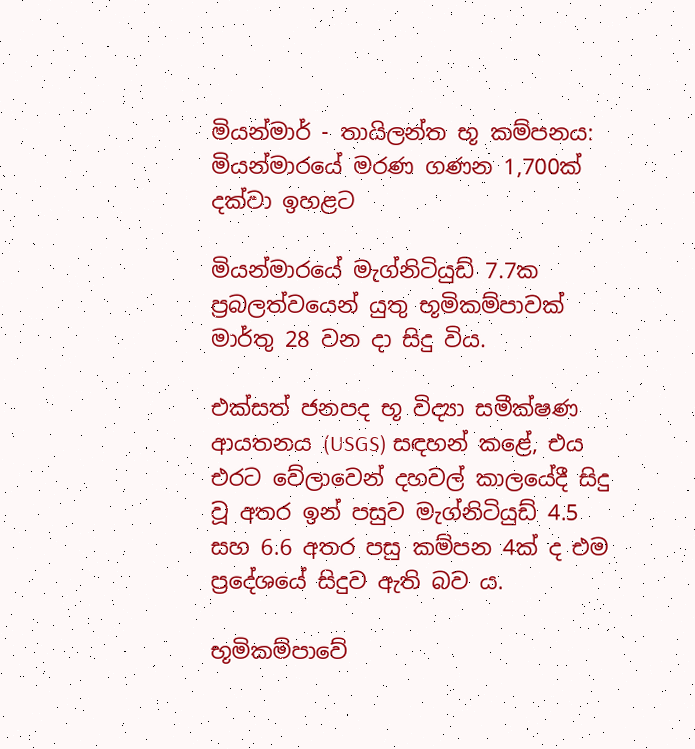මියන්මාර් - තායිලන්ත භූ කම්පනය: මියන්මාරයේ මරණ ගණන 1,700ක් දක්වා ඉහළට

මියන්මාරයේ මැග්නිටියුඩ් 7.7ක ප්‍රබලත්වයෙන් යුතු භූමිකම්පාවක් මාර්තු 28 වන දා සිදු විය.

එක්සත් ජනපද භූ විද්‍යා සමීක්ෂණ ආයතනය (USGS) සඳහන් කළේ, එය එරට වේලාවෙන් දහවල් කාලයේදී සිදු වූ අතර ඉන් පසුව මැග්නිටියුඩ් 4.5 සහ 6.6 අතර පසු කම්පන 4ක් ද එම ප්‍රදේශයේ සිදුව ඇති බව ය.

භූමිකම්පාවේ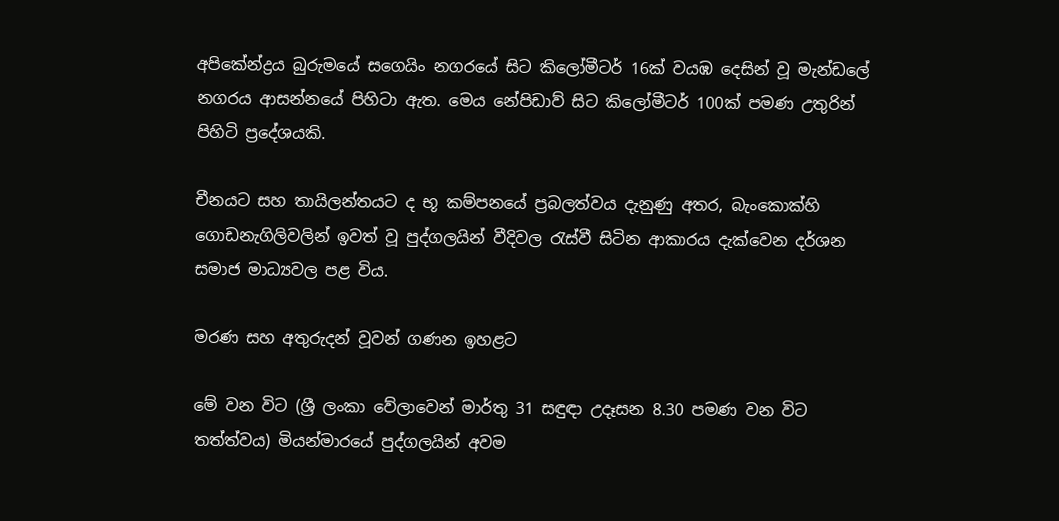අපිකේන්ද්‍රය බුරුමයේ සගෙයිං නගරයේ සිට කිලෝමීටර් 16ක් වයඹ දෙසින් වූ මැන්ඩලේ නගරය ආසන්නයේ පිහිටා ඇත. මෙය නේපිඩාව් සිට කිලෝමීටර් 100ක් පමණ උතුරින් පිහිටි ප්‍රදේශයකි.

චීනයට සහ තායිලන්තයට ද භූ කම්පනයේ ප්‍රබලත්වය දැනුණු අතර, බැංකොක්හි ගොඩනැගිලිවලින් ඉවත් වූ පුද්ගලයින් වීදිවල රැස්වී සිටින ආකාරය දැක්වෙන දර්ශන සමාජ මාධ්‍යවල පළ විය.

මරණ සහ අතුරුදන් වූවන් ගණන ඉහළට

මේ වන විට (ශ්‍රී ලංකා වේලාවෙන් මාර්තු 31 සඳුඳා උදෑසන 8.30 පමණ වන විට තත්ත්වය) මියන්මාරයේ පුද්ගලයින් අවම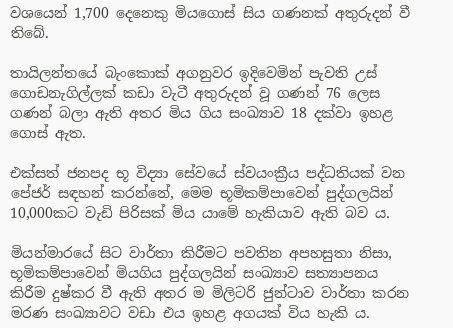වශයෙන් 1,700 දෙනෙකු මියගොස් සිය ගණනක් අතුරුදන් වී තිබේ.

තායිලන්තයේ බැංකොක් අගනුවර ඉදිවෙමින් පැවති උස් ගොඩනැගිල්ලක් කඩා වැටී අතුරුදන් වූ ගණන් 76 ලෙස ගණන් බලා ඇති අතර මිය ගිය සංඛ්‍යාව 18 දක්වා ඉහළ ගොස් ඇත.

එක්සත් ජනපද භූ විද්‍යා සේවයේ ස්වයංක්‍රීය පද්ධතියක් වන පේජර් සඳහන් කරන්නේ, මෙම භූමිකම්පාවෙන් පුද්ගලයින් 10,000කට වැඩි පිරිසක් මිය යාමේ හැකියාව ඇති බව ය.

මියන්මාරයේ සිට වාර්තා කිරීමට පවතින අපහසුතා නිසා, භූමිකම්පාවෙන් මියගිය පුද්ගලයින් සංඛ්‍යාව සත්‍යාපනය කිරීම දුෂ්කර වී ඇති අතර ම මිලිටරි ජුන්ටාව වාර්තා කරන මරණ සංඛ්‍යාවට වඩා එය ඉහළ අගයක් විය හැකි ය.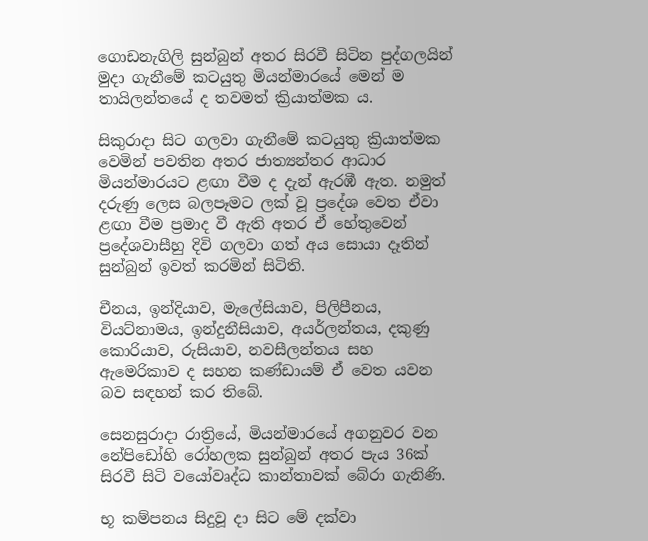ගොඩනැගිලි සුන්බුන් අතර සිරවී සිටින පුද්ගලයින් මුදා ගැනීමේ කටයුතු මියන්මාරයේ මෙන් ම තායිලන්තයේ ද තවමත් ක්‍රියාත්මක ය.

සිකුරාදා සිට ගලවා ගැනීමේ කටයුතු ක්‍රියාත්මක වෙමින් පවතින අතර ජාත්‍යන්තර ආධාර මියන්මාරයට ළඟා වීම ද දැන් ඇරඹී ඇත. නමුත් දරුණු ලෙස බලපෑමට ලක් වූ ප්‍රදේශ වෙත ඒවා ළඟා වීම ප්‍රමාද වී ඇති අතර ඒ හේතුවෙන් ප්‍රදේශවාසීහු දිවි ගලවා ගත් අය සොයා දෑතින් සුන්බුන් ඉවත් කරමින් සිටිති.

චීනය, ඉන්දියාව, මැලේසියාව, පිලිපීනය, වියට්නාමය, ඉන්දුනීසියාව, අයර්ලන්තය, දකුණු කොරියාව, රුසියාව, නවසීලන්තය සහ ඇමෙරිකාව ද සහන කණ්ඩායම් ඒ වෙත යවන බව සඳහන් කර තිබේ.

සෙනසුරාදා රාත්‍රියේ, මියන්මාරයේ අගනුවර වන නේපිඩෝහි රෝහලක සුන්බුන් අතර පැය 36ක් සිරවී සිටි වයෝවෘද්ධ කාන්තාවක් බේරා ගැනිණි.

භූ කම්පනය සිදුවූ දා සිට මේ දක්වා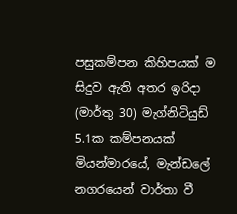පසුකම්පන කිහිපයක් ම සිදුව ඇති අතර ඉරිදා (මාර්තු 30) මැග්නිටියුඩ් 5.1ක කම්පනයක් මියන්මාරයේ, මැන්ඩලේ නගරයෙන් වාර්තා වී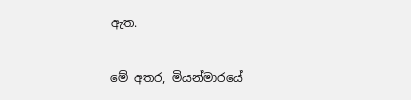ඇත.

මේ අතර, මියන්මාරයේ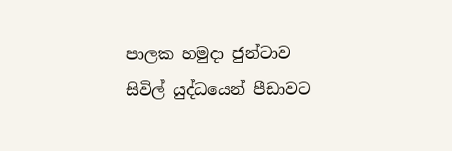පාලක හමුදා ජුන්ටාව සිවිල් යුද්ධයෙන් පීඩාවට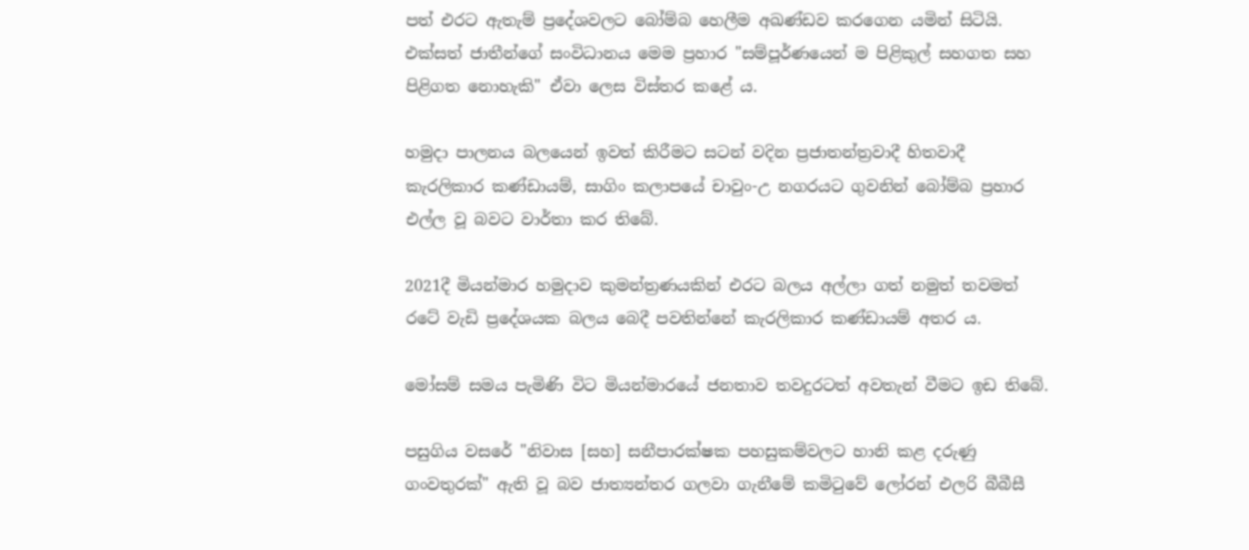පත් එරට ඇතැම් ප්‍රදේශවලට බෝම්බ හෙලීම අඛණ්ඩව කරගෙන යමින් සිටියි. එක්සත් ජාතීන්ගේ සංවිධානය මෙම ප්‍රහාර "සම්පූර්ණයෙන් ම පිළිකුල් සහගත සහ පිළිගත නොහැකි" ඒවා ලෙස විස්තර කළේ ය.

හමුදා පාලනය බලයෙන් ඉවත් කිරීමට සටන් වදින ප්‍රජාතන්ත්‍රවාදී හිතවාදී කැරලිකාර කණ්ඩායම්, සාගිං කලාපයේ චාවුං-උ නගරයට ගුවනින් බෝම්බ ප්‍රහාර එල්ල වූ බවට වාර්තා කර තිබේ.

2021දී මියන්මාර හමුදාව කුමන්ත්‍රණයකින් එරට බලය අල්ලා ගත් නමුත් තවමත් රටේ වැඩි ප්‍රදේශයක බලය බෙදී පවතින්නේ කැරලිකාර කණ්ඩායම් අතර ය.

මෝසම් සමය පැමිණි විට මියන්මාරයේ ජනතාව තවදුරටත් අවතැන් වීමට ඉඩ තිබේ.

පසුගිය වසරේ "නිවාස [සහ] සනීපාරක්ෂක පහසුකම්වලට හානි කළ දරුණු ගංවතුරක්" ඇති වූ බව ජාත්‍යන්තර ගලවා ගැනීමේ කමිටුවේ ලෝරන් එලරි බීබීසී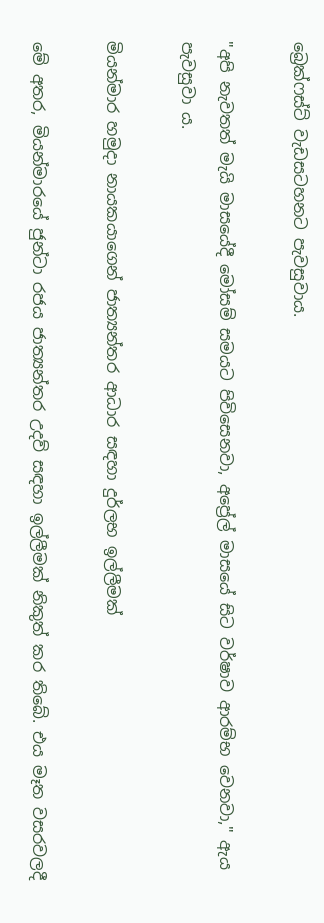බ්‍රෙක්ෆස්ට් වැඩසටහනට පැවසුවාය.

"අපි නැවතත් මැයි මාසයේදී මෝසම් සමයට පිවිසෙනවා, අප්‍රේල් මාසයේ සිට වර්ෂාව ආරම්භ වෙනවා," ඇය පැවසුවා ය.

මියන්මාර හමුදා නායකයාගෙන් ජාත්‍යන්තර ආධාර සඳහා දුර්ලභ ඉල්ලීමක්

මේ අතර, මියන්මාරයේ ජුන්ටා රජය ජාත්‍යන්තර උදව් සඳහා ඉල්ලීමක් නිකුත් කර තිබේ. එය මෑත වසරවලදී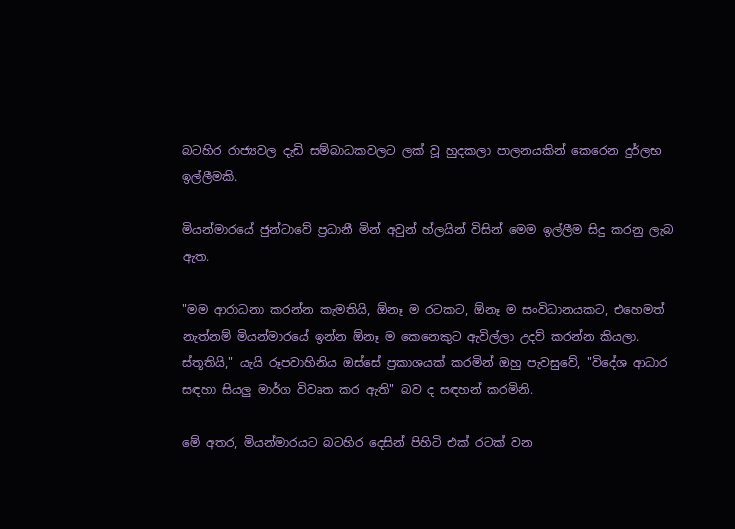බටහිර රාජ්‍යවල දැඩි සම්බාධකවලට ලක් වූ හුදකලා පාලනයකින් කෙරෙන දුර්ලභ ඉල්ලීමකි.

මියන්මාරයේ ජුන්ටාවේ ප්‍රධානී මින් අවුන් හ්ලයින් විසින් මෙම ඉල්ලීම සිදු කරනු ලැබ ඇත.

"මම ආරාධනා කරන්න කැමතියි, ඕනෑ ම රටකට, ඕනෑ ම සංවිධානයකට, එහෙමත් නැත්නම් මියන්මාරයේ ඉන්න ඕනෑ ම කෙනෙකුට ඇවිල්ලා උදව් කරන්න කියලා. ස්තූතියි," යැයි රූපවාහිනිය ඔස්සේ ප්‍රකාශයක් කරමින් ඔහු පැවසුවේ, "විදේශ ආධාර සඳහා සියලු මාර්ග විවෘත කර ඇති" බව ද සඳහන් කරමිනි.

මේ අතර, මියන්මාරයට බටහිර දෙසින් පිහිටි එක් රටක් වන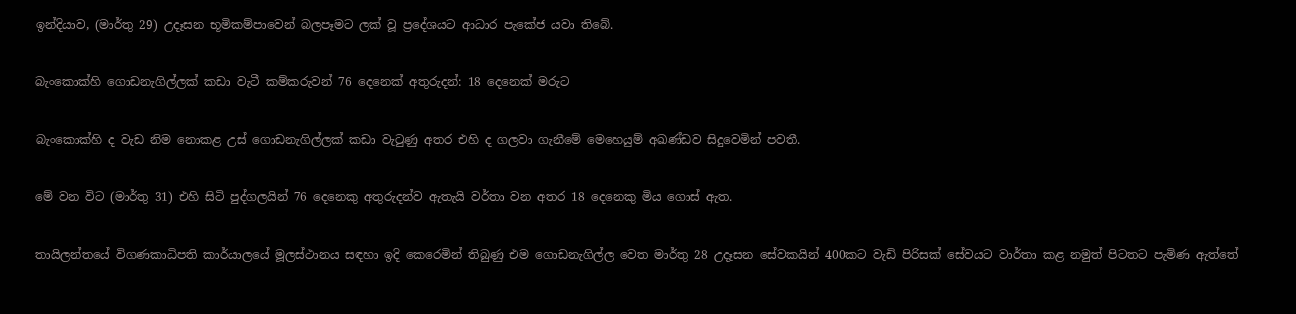ඉන්දියාව, (මාර්තු 29) උදෑසන භූමිකම්පාවෙන් බලපෑමට ලක් වූ ප්‍රදේශයට ආධාර පැකේජ යවා තිබේ.

බැංකොක්හි ගොඩනැගිල්ලක් කඩා වැටී කම්කරුවන් 76 දෙනෙක් අතුරුදන්: 18 දෙනෙක් මරුට

බැංකොක්හි ද වැඩ නිම නොකළ උස් ගොඩනැගිල්ලක් කඩා වැටුණු අතර එහි ද ගලවා ගැනීමේ මෙහෙයුම් අඛණ්ඩව සිදුවෙමින් පවතී.

මේ වන විට (මාර්තු 31) එහි සිටි පුද්ගලයින් 76 දෙනෙකු අතුරුදන්ව ඇතැයි වර්තා වන අතර 18 දෙනෙකු මිය ගොස් ඇත.

තායිලන්තයේ විගණකාධිපති කාර්යාලයේ මූලස්ථානය සඳහා ඉදි කෙරෙමින් තිබුණු එම ගොඩනැගිල්ල වෙත මාර්තු 28 උදෑසන සේවකයින් 400කට වැඩි පිරිසක් සේවයට වාර්තා කළ නමුත් පිටතට පැමිණ ඇත්තේ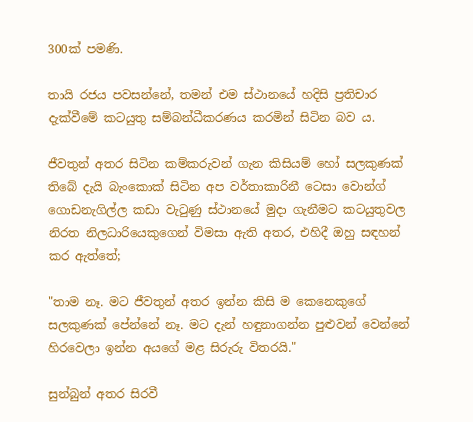300ක් පමණි.

තායි රජය පවසන්නේ, තමන් එම ස්ථානයේ හදිසි ප්‍රතිචාර දැක්වීමේ කටයුතු සම්බන්ධීකරණය කරමින් සිටින බව ය.

ජීවතුන් අතර සිටින කම්කරුවන් ගැන කිසියම් හෝ සලකුණක් තිබේ දැයි බැංකොක් සිටින අප වර්තාකාරිනී ටෙසා වොන්ග් ගොඩනැගිල්ල කඩා වැටුණු ස්ථානයේ මුදා ගැනීමට කටයුතුවල නිරත නිලධාරියෙකුගෙන් විමසා ඇති අතර, එහිදී ඔහු සඳහන් කර ඇත්තේ;

"තාම නෑ. මට ජීවතුන් අතර ඉන්න කිසි ම කෙනෙකුගේ සලකුණක් පේන්නේ නෑ. මට දැන් හඳුනාගන්න පුළුවන් වෙන්නේ හිරවෙලා ඉන්න අයගේ මළ සිරුරු විතරයි."

සුන්බුන් අතර සිරවී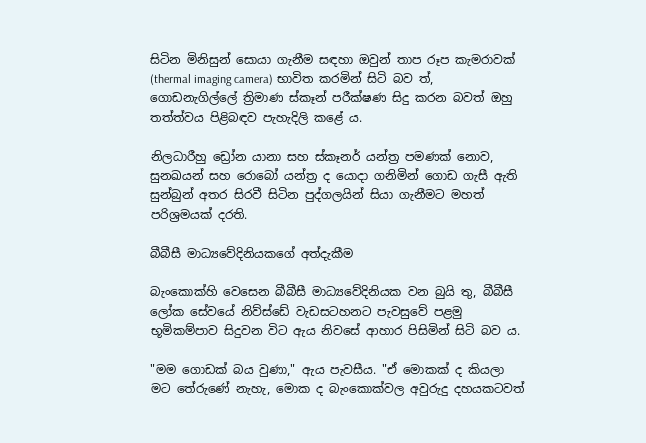සිටින මිනිසුන් සොයා ගැනීම සඳහා ඔවුන් තාප රූප කැමරාවක් (thermal imaging camera) භාවිත කරමින් සිටි බව ත්, ගොඩනැගිල්ලේ ත්‍රිමාණ ස්කෑන් පරීක්ෂණ සිදු කරන බවත් ඔහු තත්ත්වය පිළිබඳව පැහැදිලි කළේ ය.

නිලධාරීහු ඩ්‍රෝන යානා සහ ස්කෑනර් යන්ත්‍ර පමණක් නොව, සුනඛයන් සහ රොබෝ යන්ත්‍ර ද යොදා ගනිමින් ගොඩ ගැසී ඇති සුන්බුන් අතර සිරවී සිටින පුද්ගලයින් සියා ගැනීමට මහත් පරිශ්‍රමයක් දරති.

බීබීසී මාධ්‍යවේදිනියකගේ අත්දැකීම

බැංකොක්හි වෙසෙන බීබීසී මාධ්‍යවේදිනියක වන බුයි තු, බීබීසී ලෝක සේවයේ නිව්ස්ඩේ වැඩසටහනට පැවසුවේ පළමු භූමිකම්පාව සිදුවන විට ඇය නිවසේ ආහාර පිසිමින් සිටි බව ය.

"මම ගොඩක් බය වුණා," ඇය පැවසීය. "ඒ මොකක් ද කියලා මට තේරුණේ නැහැ, මොක ද බැංකොක්වල අවුරුදු දහයකටවත්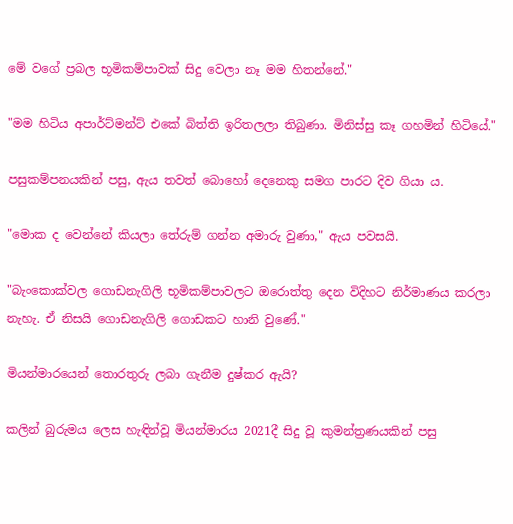මේ වගේ ප්‍රබල භූමිකම්පාවක් සිදු වෙලා නෑ මම හිතන්නේ."

"මම හිටිය අපාර්ට්මන්ට් එකේ බිත්ති ඉරිතලලා තිබුණා. මිනිස්සු කෑ ගහමින් හිටියේ."

පසුකම්පනයකින් පසු, ඇය තවත් බොහෝ දෙනෙකු සමග පාරට දිව ගියා ය.

"මොක ද වෙන්නේ කියලා තේරුම් ගන්න අමාරු වුණා," ඇය පවසයි.

"බැංකොක්වල ගොඩනැගිලි භූමිකම්පාවලට ඔරොත්තු දෙන විදිහට නිර්මාණය කරලා නැහැ. ඒ නිසයි ගොඩනැගිලි ගොඩකට හානි වුණේ."

මියන්මාරයෙන් තොරතුරු ලබා ගැනීම දුෂ්කර ඇයි?

කලින් බුරුමය ලෙස හැඳින්වූ මියන්මාරය 2021දී සිදු වූ කුමන්ත්‍රණයකින් පසු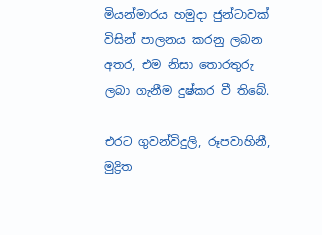මියන්මාරය හමුදා ජුන්ටාවක් විසින් පාලනය කරනු ලබන අතර, එම නිසා තොරතුරු ලබා ගැනීම දුෂ්කර වී තිබේ.

එරට ගුවන්විදුලි, රූපවාහිනී, මුද්‍රිත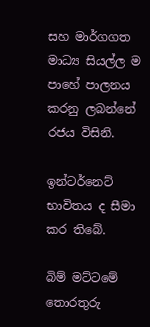සහ මාර්ගගත මාධ්‍ය සියල්ල ම පාහේ පාලනය කරනු ලබන්නේ රජය විසිනි.

ඉන්ටර්නෙට් භාවිතය ද සීමා කර තිබේ.

බිම් මට්ටමේ තොරතුරු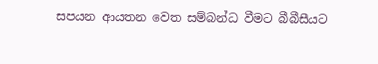සපයන ආයතන වෙත සම්බන්ධ වීමට බීබීසීයට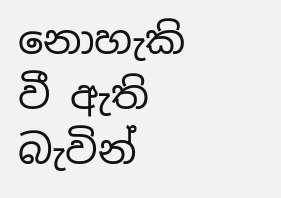නොහැකි වී ඇති බැවින්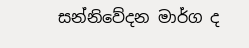සන්නිවේදන මාර්ග ද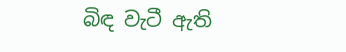බිඳ වැටී ඇති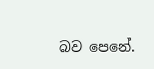බව පෙනේ.